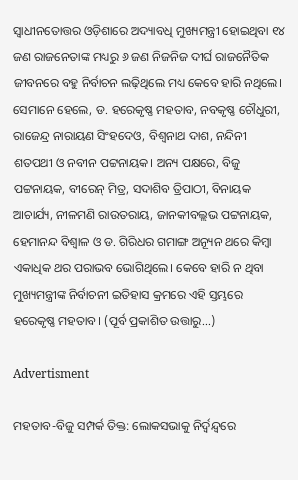ସ୍ବାଧୀନତୋତ୍ତର ଓଡ଼ିଶ‌ାରେ ଅଦ୍ୟାବଧି ମୁଖ୍ୟମନ୍ତ୍ରୀ ହୋଇଥିବା ୧୪ ଜଣ ରାଜନେତାଙ୍କ ମଧ୍ୟରୁ ୬ ଜଣ ନିଜନିଜ ଦୀର୍ଘ ରାଜନୈତିକ ଜୀବନରେ ବହୁ ନିର୍ବାଚନ ଲଢ଼ିଥିଲେ ମଧ୍ୟ କେବେ ହାରି ନଥିଲେ। ସେମାନେ ହେଲେ, ଡ. ହରେକୃଷ୍ଣ ମହତାବ, ନବକୃଷ୍ଣ ଚୌଧୁରୀ, ରାଜେନ୍ଦ୍ର ନାରାୟଣ ସିଂହଦେଓ, ବିଶ୍ବନାଥ ଦାଶ, ନନ୍ଦିନୀ ଶତପଥୀ ଓ ନବୀନ ପଟ୍ଟନାୟକ। ଅନ୍ୟ ପକ୍ଷରେ, ବିଜୁ ପଟ୍ଟନାୟକ, ବୀରେନ୍ ମିତ୍ର, ସଦାଶିବ ତ୍ରିପାଠୀ, ବିନାୟକ ଆଚାର୍ଯ୍ୟ, ନୀଳମଣି ରାଉତରାୟ, ଜାନକୀବଲ୍ଲଭ ପଟ୍ଟନାୟକ, ହେମାନନ୍ଦ ବିଶ୍ବାଳ ଓ ଡ. ଗିରିଧର ଗମାଙ୍ଗ ଅନ୍ୟୂନ ଥରେ କିମ୍ବା ଏକାଧିକ ଥର ପରାଭବ ଭୋଗିଥିଲେ। କେବେ ହାରି ନ ଥିବା ମୁଖ୍ୟମନ୍ତ୍ରୀଙ୍କ ନିର୍ବାଚନୀ ଇତିହାସ କ୍ରମରେ ଏହି ସ୍ତମ୍ଭରେ ହରେକୃଷ୍ଣ ମହତାବ। (ପୂର୍ବ ପ୍ରକାଶିତ ଉତ୍ତାରୁ...)

Advertisment

ମହତାବ-ବିଜୁ ସମ୍ପର୍କ ତିକ୍ତ: ଲୋକସଭାକୁ ନିର୍ଦ୍ବନ୍ଦ୍ବରେ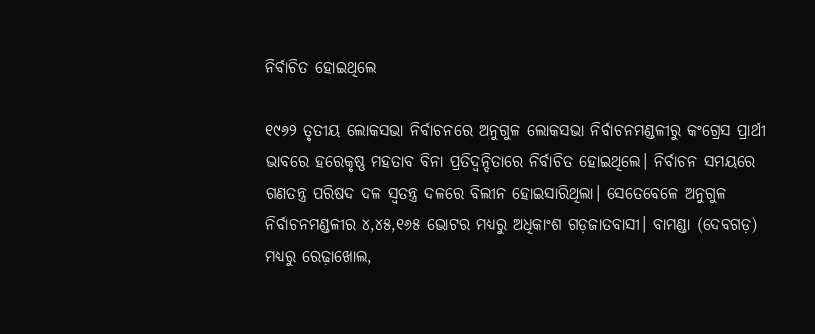ନିର୍ବାଚିତ ହୋଇଥିଲେ

୧୯୬୨ ତୃତୀୟ ଲୋକସଭା ନିର୍ବାଚନରେ ଅନୁଗୁଳ ଲୋକସଭା ନିର୍ବାଚନମଣ୍ଡଳୀରୁ କଂଗ୍ରେସ ପ୍ରାର୍ଥୀ ଭାବରେ ହରେକୃଷ୍ଣ ମହତାବ ବିନା ପ୍ରତିଦ୍ବନ୍ଦିତାରେ ନିର୍ବାଚିତ ହୋଇଥିଲେ। ନିର୍ବାଚନ ସମୟରେ ଗଣତନ୍ତ୍ର ପରିଷଦ ଦଳ ସ୍ବତନ୍ତ୍ର ଦଳରେ ବିଲୀନ ହୋଇସାରିଥିଲା। ସେତେବେଳେ ଅନୁଗୁଳ ନିର୍ବାଚନମଣ୍ଡଳୀର ୪,୪୫,୧୬୫ ଭୋଟର ମଧ୍ୟରୁ ଅଧିକାଂଶ ଗଡ଼ଜାତବାସୀ। ବାମଣ୍ଡା (ଦେବଗଡ଼) ମଧ୍ୟରୁ ରେଢ଼ାଖୋଲ,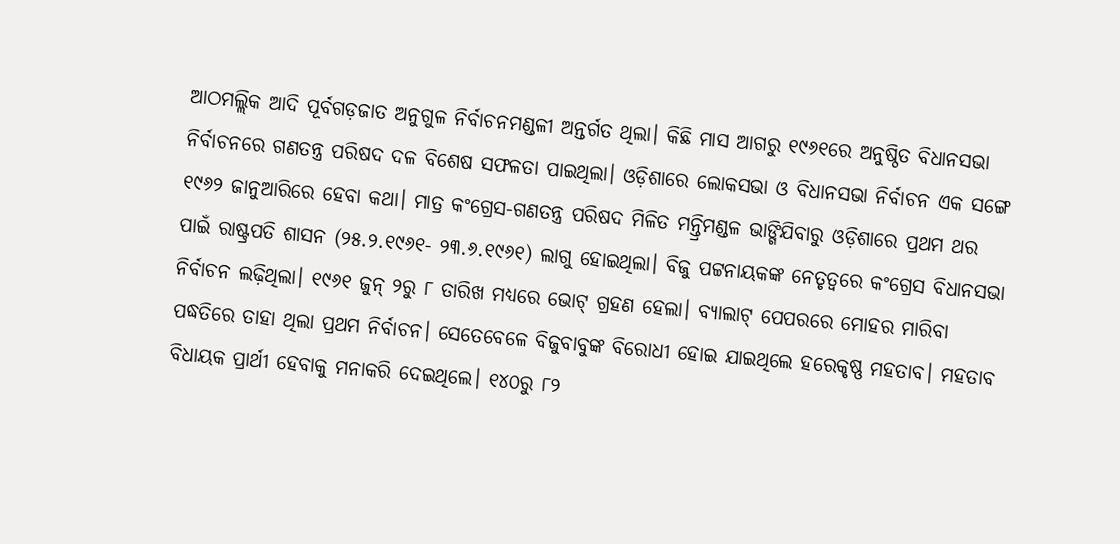ଆଠମଲ୍ଲିକ ଆଦି ପୂର୍ବଗଡ଼ଜାତ ଅନୁଗୁଳ ନିର୍ବାଚନମଣ୍ଡଳୀ ଅନ୍ତର୍ଗତ ଥିଲା। କିଛି ମାସ ଆଗରୁ ୧୯୬୧ରେ ଅନୁଷ୍ଠିତ ବିଧାନସଭା ନିର୍ବାଚନରେ ଗଣତନ୍ତ୍ର ପରିଷଦ ଦଳ ବିଶେଷ ସଫଳତା ପାଇଥିଲା। ଓଡ଼ିଶାରେ ଲୋକସଭା ଓ ବିଧାନସଭା ନିର୍ବାଚନ ଏକ ସଙ୍ଗେ ୧୯୬୨ ଜାନୁଆରିରେ ହେବା କଥା। ମାତ୍ର କଂଗ୍ରେସ-ଗଣତନ୍ତ୍ର ପରିଷଦ ମିଳିତ ମନ୍ତ୍ରିମଣ୍ଡଳ ଭାଙ୍ଗିଯିବାରୁ ଓଡ଼ିଶାରେ ପ୍ରଥମ ଥର ପାଇଁ ରାଷ୍ଟ୍ରପତି ଶାସନ (୨୫.୨.୧୯୬୧- ୨୩.୬.୧୯୬୧) ଲାଗୁ ହୋଇଥିଲା। ବିଜୁ ପଟ୍ଟନାୟକଙ୍କ ନେତୃତ୍ବରେ କଂଗ୍ରେସ ବିଧାନସଭା ନିର୍ବାଚନ ଲଢ଼ିଥିଲା। ୧୯୬୧ ଜୁନ୍ ୨ରୁ ୮ ତାରିଖ ମଧ୍ୟରେ ଭୋଟ୍‌ ଗ୍ରହଣ ହେଲା। ବ୍ୟାଲାଟ୍‌ ପେପରରେ ମୋହର ମାରିବା ପଦ୍ଧତିରେ ତାହା ଥିଲା ପ୍ରଥମ ନିର୍ବାଚନ। ସେତେବେଳେ ବିଜୁବାବୁଙ୍କ ବିରୋଧୀ ହୋଇ ଯାଇଥିଲେ ହରେକୃଷ୍ଣ ମହତାବ। ମହତାବ ବିଧାୟକ ପ୍ରାର୍ଥୀ ହେବାକୁ ମନାକରି ଦେଇଥିଲେ। ୧୪୦ରୁ ୮୨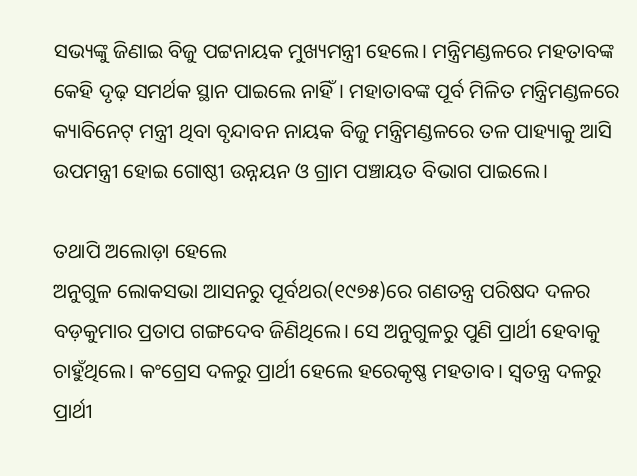ସଭ୍ୟଙ୍କୁ ଜିଣାଇ ବିଜୁ ପଟ୍ଟନାୟକ ମୁଖ୍ୟମନ୍ତ୍ରୀ ହେଲେ। ମନ୍ତ୍ରିମଣ୍ଡଳରେ ମହତାବଙ୍କ କେହି ଦୃଢ଼ ସମର୍ଥକ ସ୍ଥାନ ପାଇଲେ ନାହିଁ। ମହାତାବଙ୍କ ପୂର୍ବ ମିଳିତ ମନ୍ତ୍ରିମଣ୍ଡଳରେ କ୍ୟାବିନେଟ୍‌ ମନ୍ତ୍ରୀ ଥିବା ବୃନ୍ଦାବନ ନାୟକ ବିଜୁ ମନ୍ତ୍ରିମଣ୍ଡଳରେ ତଳ ପାହ୍ୟାକୁ ଆସି ଉପମନ୍ତ୍ରୀ ହୋଇ ଗୋଷ୍ଠୀ ଉନ୍ନୟନ ଓ ଗ୍ରାମ ପଞ୍ଚାୟତ ବିଭାଗ ପାଇଲେ।

ତଥାପି ଅଲୋଡ଼ା ହେଲେ
ଅନୁଗୁଳ ଲୋକସଭା ଆସନରୁ ପୂର୍ବଥର(୧୯୭୫)ରେ ଗଣତନ୍ତ୍ର ପରିଷଦ ଦଳର ବଡ଼କୁମାର ପ୍ରତାପ ଗଙ୍ଗଦେବ ଜିଣିଥିଲେ। ସେ ଅନୁଗୁଳରୁ ପୁଣି ପ୍ରାର୍ଥୀ ହେବାକୁ ଚାହୁଁଥିଲେ। କଂଗ୍ରେସ ଦଳରୁ ପ୍ରାର୍ଥୀ ହେଲେ ହରେକୃଷ୍ଣ ମହତାବ। ସ୍ବତନ୍ତ୍ର ଦଳରୁ ପ୍ରାର୍ଥୀ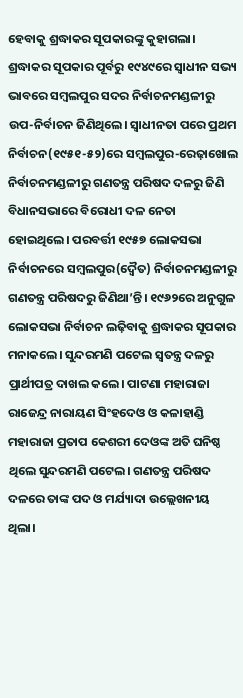ହେବାକୁ ଶ୍ରଦ୍ଧାକର ସୂପକାରଙ୍କୁ କୁହାଗଲା। ଶ୍ରଦ୍ଧାକର ସୂପକାର ପୂର୍ବରୁ ୧୯୪୯ରେ ସ୍ବାଧୀନ ସଭ୍ୟ ଭାବରେ ସମ୍ବଲପୁର ସଦର ନିର୍ବାଚନମଣ୍ଡଳୀରୁ ଉପ-ନିର୍ବାଚନ ଜିଣିଥିଲେ। ସ୍ବାଧୀନତା ପରେ ପ୍ରଥମ ନିର୍ବାଚନ(୧୯୫୧-୫୨)ରେ ସମ୍ବଲପୁର-ରେଢ଼ାଖୋଲ ନିର୍ବାଚନମଣ୍ଡଳୀରୁ ଗଣତନ୍ତ୍ର ପରିଷଦ ଦଳରୁ ଜିଣି ବିଧାନସଭାରେ ବିରୋଧୀ ଦଳ ନେତା ହୋଇଥିଲେ। ପରବର୍ତ୍ତୀ ୧୯୫୭ ଲୋକସଭା ନିର୍ବାଚନରେ ସମ୍ବଲପୁର(ଦ୍ବୈତ) ନିର୍ବାଚନମଣ୍ଡଳୀରୁ ଗଣତନ୍ତ୍ର ପରିଷଦରୁ ଜିଣିଥା’ନ୍ତି। ୧୯୬୨ରେ ଅନୁଗୁଳ ଲୋକସଭା ନିର୍ବାଚନ ଲଢ଼ିବାକୁ ଶ୍ରଦ୍ଧାକର ସୂପକାର ମନାକଲେ। ସୁନ୍ଦରମଣି ପଟେଲ ସ୍ବତନ୍ତ୍ର ଦଳରୁ ପ୍ରାର୍ଥୀପତ୍ର ଦାଖଲ କଲେ। ପାଟଣା ମହାରାଜା ରାଜେନ୍ଦ୍ର ନାରାୟଣ ସିଂହଦେଓ ଓ କଳାହାଣ୍ଡି ମହାରାଜା ପ୍ରତାପ କେଶରୀ ଦେଓଙ୍କ ଅତି ଘନିଷ୍ଠ ଥିଲେ ସୁନ୍ଦରମଣି ପଟେଲ। ଗଣତନ୍ତ୍ର ପରିଷଦ ଦଳରେ ତାଙ୍କ ପଦ ଓ ମର୍ଯ୍ୟାଦା ଉଲ୍ଲେଖନୀୟ ଥିଲା।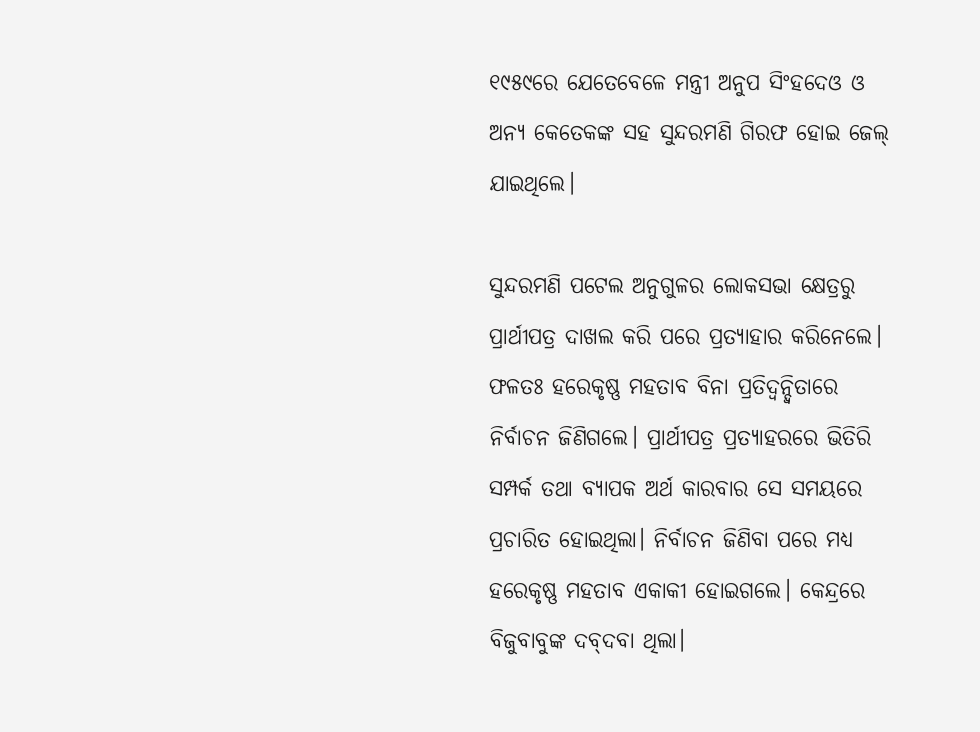୧୯୫୯ରେ ଯେତେବେଳେ ମନ୍ତ୍ରୀ ଅନୁପ ସିଂହଦେଓ ଓ ଅନ୍ୟ କେତେକଙ୍କ ସହ ସୁନ୍ଦରମଣି ଗିରଫ ହୋଇ ଜେଲ୍‌ ଯାଇଥିଲେ।

ସୁନ୍ଦରମଣି ପଟେଲ ଅନୁଗୁଳର ଲୋକସଭା କ୍ଷେତ୍ରରୁ ପ୍ରାର୍ଥୀପତ୍ର ଦାଖଲ କରି ପରେ ପ୍ରତ୍ୟାହାର କରିନେଲେ। ଫଳତଃ ହରେକୃଷ୍ଣ ମହତାବ ବିନା ପ୍ରତିଦ୍ବନ୍ଦ୍ବିତାରେ ନିର୍ବାଚନ ଜିଣିଗଲେ। ପ୍ରାର୍ଥୀପତ୍ର ପ୍ରତ୍ୟାହରରେ ଭିତିରି ସମ୍ପର୍କ ତଥା ବ୍ୟାପକ ଅର୍ଥ କାରବାର ସେ ସମୟରେ ପ୍ରଚାରିତ ହୋଇଥିଲା। ନିର୍ବାଚନ ଜିଣିବା ପରେ ମଧ୍ୟ ହରେକୃଷ୍ଣ ମହତାବ ଏକାକୀ ହୋଇଗଲେ। କେନ୍ଦ୍ରରେ ବିଜୁବାବୁଙ୍କ ଦବ୍‌ଦବା ଥିଲା।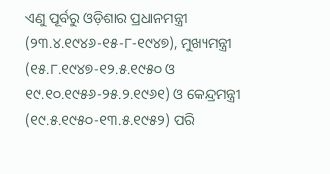ଏଣୁ ପୂର୍ବରୁ ଓଡ଼ିଶାର ପ୍ରଧାନମନ୍ତ୍ରୀ (୨୩.୪.୧୯୪୬-୧୫-୮-୧୯୪୭), ମୁଖ୍ୟମନ୍ତ୍ରୀ (୧୫.୮.୧୯୪୭-୧୨.୫.୧୯୫୦ ଓ ୧୯.୧୦.୧୯୫୬-୨୫.୨.୧୯୬୧) ଓ କେନ୍ଦ୍ରମନ୍ତ୍ରୀ (୧୯.୫.୧୯୫୦-୧୩.୫.୧୯୫୨) ପରି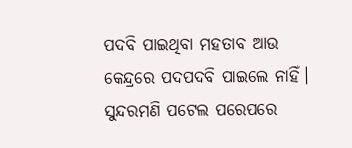ପଦବି ପାଇଥିବା ମହତାବ ଆଉ କେନ୍ଦ୍ରରେ ପଦପଦବି ପାଇଲେ ନାହିଁ। ସୁନ୍ଦରମଣି ପଟେଲ ପରେପରେ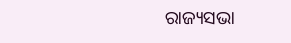ରାଜ୍ୟସଭା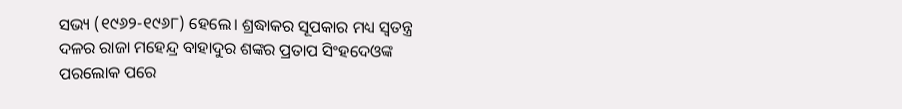ସଭ୍ୟ (୧୯୬୨-୧୯୬୮) ହେଲେ। ଶ୍ରଦ୍ଧାକର ସୂପକାର ମଧ୍ୟ ସ୍ବତନ୍ତ୍ର ଦଳର ରାଜା ମହେନ୍ଦ୍ର ବାହାଦୁର ଶଙ୍କର ପ୍ରତାପ ସିଂହଦେଓଙ୍କ ପରଲୋକ ପରେ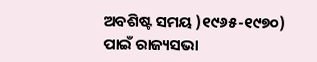ଅବଶିଷ୍ଟ ସମୟ )୧୯୬୫-୧୯୭୦) ପାଇଁ ରାଜ୍ୟସଭା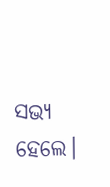ସଭ୍ୟ ହେଲେ।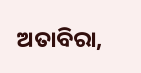ଅତାବିରା,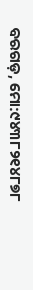ବରଗଡ଼, ମୋ:୯୪୩୮୨୧୪୮୭୮